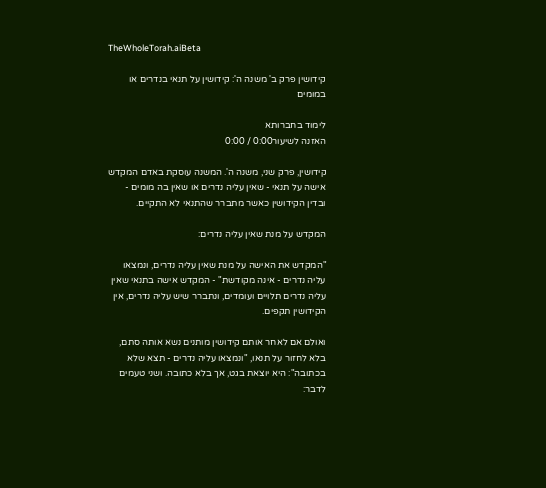TheWholeTorah.aiBeta

קידושין פרק ב' משנה ה': קידושין על תנאי בנדרים או במומים

לימוד בחברותא
האזנה לשיעור0:00 / 0:00

קידושין, פרק שני, משנה ה'. המשנה עוסקת באדם המקדש אישה על תנאי - שאין עליה נדרים או שאין בה מומים - ובדין הקידושין כאשר מתברר שהתנאי לא התקיים.

המקדש על מנת שאין עליה נדרים:

"המקדש את האישה על מנת שאין עליה נדרים, ונמצאו עליה נדרים - אינה מקודשת" - המקדש אישה בתנאי שאין עליה נדרים תלויים ועומדים, ונתברר שיש עליה נדרים, אין הקידושין תקפים.

ואולם אם לאחר אותם קידושין מותנים נשא אותה סתם, בלא לחזור על תנאו, "ונמצאו עליה נדרים - תצא שלא בכתובה": היא יוצאת בגט, אך בלא כתובה. ושני טעמים לדבר: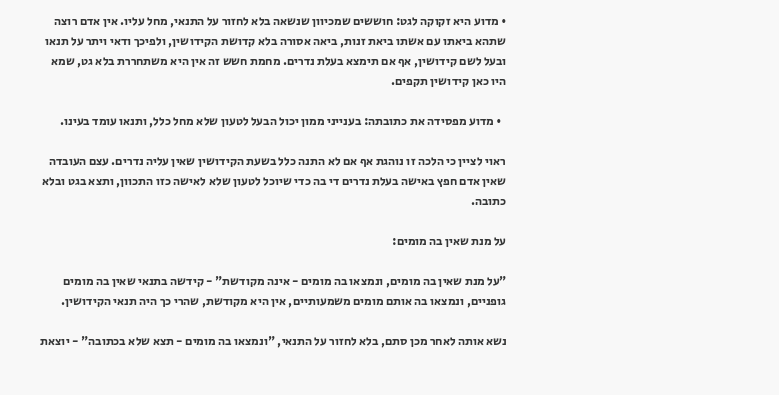• מדוע היא זקוקה לגט: חוששים שמכיוון שנשאה בלא לחזור על התנאי, מחל עליו. אין אדם רוצה שתהא ביאתו עם אשתו ביאת זנות, ביאה אסורה בלא קדושת הקידושין, ולפיכך ודאי ויתר על תנאו ובעל לשם קידושין, אף אם תימצא בעלת נדרים. מחמת חשש זה אין היא משתחררת בלא גט, שמא היו כאן קידושין תקפים.

  • מדוע מפסידה את כתובתה: בענייני ממון יכול הבעל לטעון שלא מחל כלל, ותנאו עומד בעינו.

ראוי לציין כי הלכה זו נוהגת אף אם לא התנה כלל בשעת הקידושין שאין עליה נדרים. עצם העובדה שאין אדם חפץ באישה בעלת נדרים די בה כדי שיוכל לטעון שלא לאישה כזו התכוון, ותצא בגט ובלא כתובה.

על מנת שאין בה מומים:

"על מנת שאין בה מומים, ונמצאו בה מומים - אינה מקודשת" - קידשה בתנאי שאין בה מומים גופניים, ונמצאו בה אותם מומים משמעותיים, אין היא מקודשת, שהרי כך היה תנאי הקידושין.

נשא אותה לאחר מכן סתם, בלא לחזור על התנאי, "ונמצאו בה מומים - תצא שלא בכתובה" - יוצאת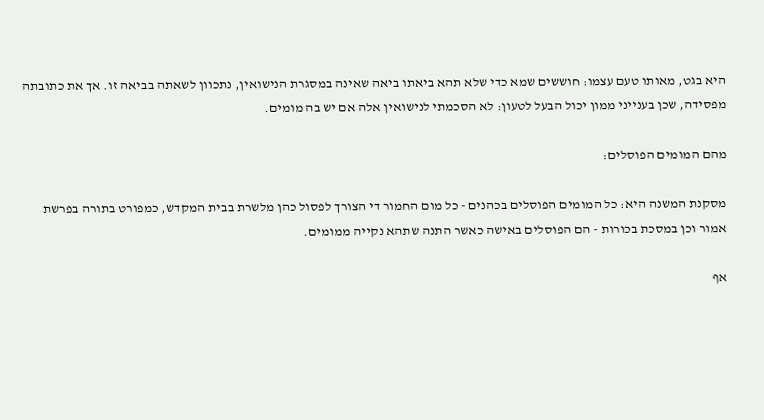היא בגט, מאותו טעם עצמו: חוששים שמא כדי שלא תהא ביאתו ביאה שאינה במסגרת הנישואין, נתכוון לשאתה בביאה זו. אך את כתובתה מפסידה, שכן בענייני ממון יכול הבעל לטעון: לא הסכמתי לנישואין אלה אם יש בה מומים.

מהם המומים הפוסלים:

מסקנת המשנה היא: כל המומים הפוסלים בכהנים - כל מום החמור די הצורך לפסול כהן מלשרת בבית המקדש, כמפורט בתורה בפרשת אמור וכן במסכת בכורות - הם הפוסלים באישה כאשר התנה שתהא נקייה ממומים.

אף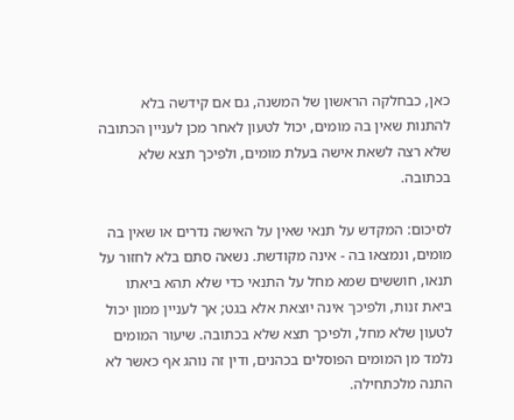כאן, כבחלקה הראשון של המשנה, גם אם קידשה בלא להתנות שאין בה מומים, יכול לטעון לאחר מכן לעניין הכתובה שלא רצה לשאת אישה בעלת מומים, ולפיכך תצא שלא בכתובה.

לסיכום: המקדש על תנאי שאין על האישה נדרים או שאין בה מומים, ונמצאו בה - אינה מקודשת. נשאה סתם בלא לחזור על תנאו, חוששים שמא מחל על התנאי כדי שלא תהא ביאתו ביאת זנות, ולפיכך אינה יוצאת אלא בגט; אך לעניין ממון יכול לטעון שלא מחל, ולפיכך תצא שלא בכתובה. שיעור המומים נלמד מן המומים הפוסלים בכהנים, ודין זה נוהג אף כאשר לא התנה מלכתחילה.